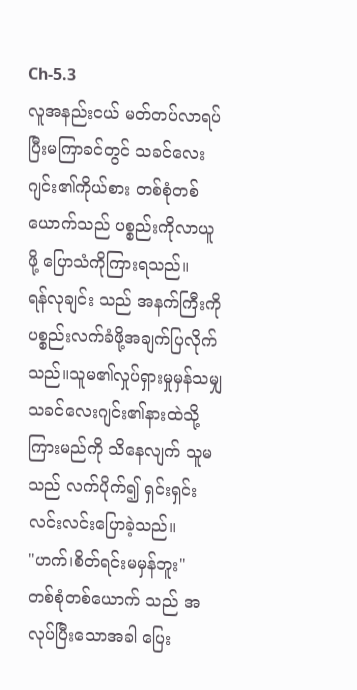Ch-5.3
လူအနည်းငယ် မတ်တပ်လာရပ်ပြီးမကြာခင်တွင် သခင်လေးဂျင်း၏ကိုယ်စား တစ်စုံတစ်ယောက်သည် ပစ္စည်းကိုလာယူဖို့ ပြောသံကိုကြားရသည်။
ရန်လုချင်း သည် အနက်ကြီးကို ပစ္စည်းလက်ခံဖို့အချက်ပြလိုက်သည်။သူမ၏လှုပ်ရှားမှုမှန်သမျှ သခင်လေးဂျင်း၏နားထဲသို့ကြားမည်ကို သိနေလျက် သူမသည် လက်ပိုက်၍ ရှင်းရှင်းလင်းလင်းပြောခဲ့သည်။
"ဟက်၊စိတ်ရင်းမမှန်ဘူး"
တစ်စုံတစ်ယောက် သည် အလုပ်ပြီးသောအခါ ပြေး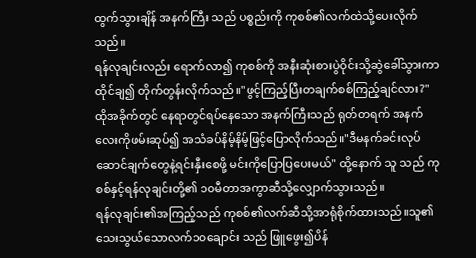ထွက်သွားချိန် အနက်ကြီး သည် ပစ္စည်းကို ကုစစ်၏လက်ထဲသို့ပေးလိုက်သည်။
ရန်လုချင်းလည်း ရောက်လာ၍ ကုစစ်ကို အနီးဆုံးစားပွဲဝိုင်းသို့ဆွဲခေါ်သွားကာ ထိုင်ချ၍ တိုက်တွန်းလိုက်သည်။"ဖွင့်ကြည့်ပြီးတချက်စစ်ကြည့်ချင်လား?"
ထိုအခိုက်တွင် နေရာတွင်ရပ်နေသော အနက်ကြီးသည် ရုတ်တရက် အနက်လေးကိုဖမ်းဆုပ်၍ အသံခပ်နိမ့်နိမ့်ဖြင့်ပြောလိုက်သည်။"ဒီမနက်ခင်းလုပ်ဆောင်ချက်တွေနဲ့ရင်းနှီးစေဖို့ မင်းကိုပြောပြပေးမယ်" ထို့နောက် သူ သည် ကုစစ်နှင့်ရန်လုချင်းတို့၏ ၁၀မီတာအကွာဆီသို့လျှောက်သွားသည်။
ရန်လုချင်း၏အကြည့်သည် ကုစစ်၏လက်ဆီသို့အာရုံစိုက်ထားသည်။သူ၏သေးသွယ်သောလက်၁၀ချောင်း သည် ဖြူဖွေး၍ပိန်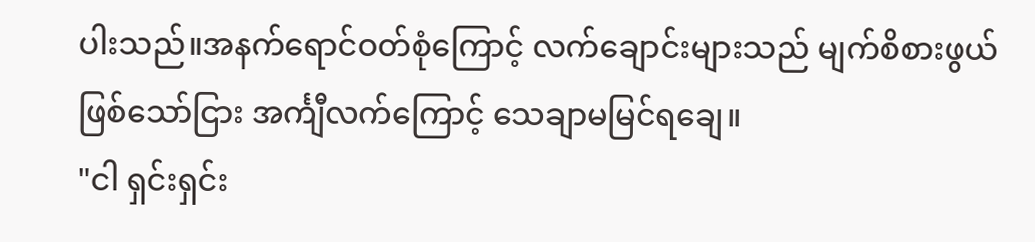ပါးသည်။အနက်ရောင်ဝတ်စုံကြောင့် လက်ချောင်းများသည် မျက်စိစားဖွယ်ဖြစ်သော်ငြား အင်္ကျီလက်ကြောင့် သေချာမမြင်ရချေ။
"ငါ ရှင်းရှင်း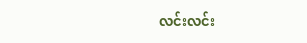လင်းလင်း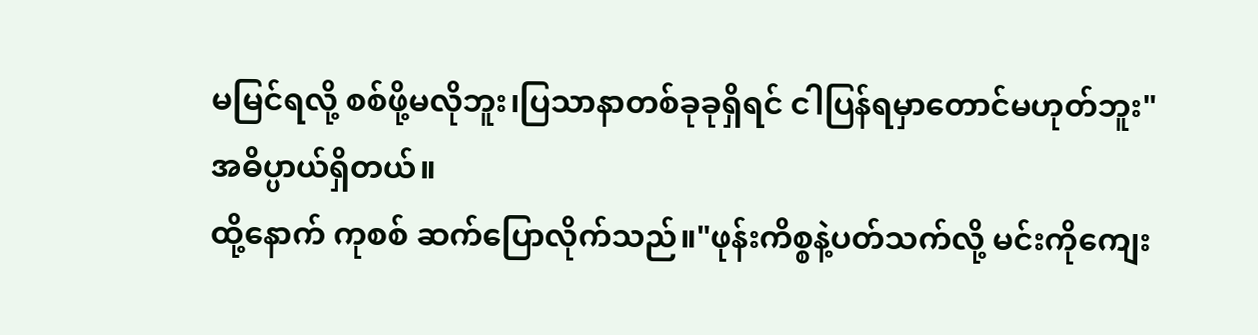မမြင်ရလို့ စစ်ဖို့မလိုဘူး၊ပြသာနာတစ်ခုခုရှိရင် ငါပြန်ရမှာတောင်မဟုတ်ဘူး"
အဓိပ္ပာယ်ရှိတယ်။
ထို့နောက် ကုစစ် ဆက်ပြောလိုက်သည်။"ဖုန်းကိစ္စနဲ့ပတ်သက်လို့ မင်းကိုကျေး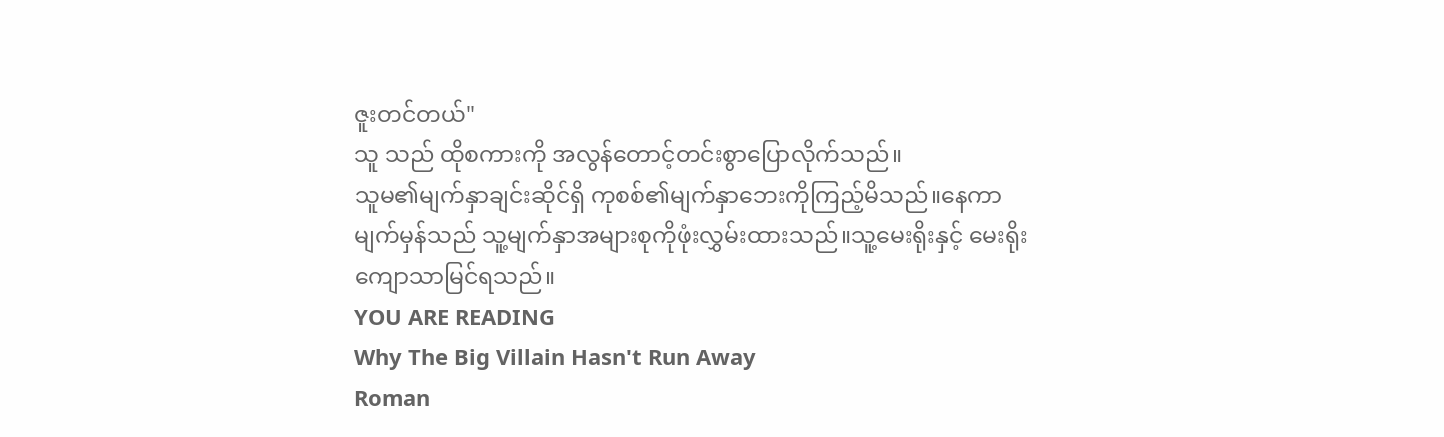ဇူးတင်တယ်"
သူ သည် ထိုစကားကို အလွန်တောင့်တင်းစွာပြောလိုက်သည်။
သူမ၏မျက်နှာချင်းဆိုင်ရှိ ကုစစ်၏မျက်နှာဘေးကိုကြည့်မိသည်။နေကာမျက်မှန်သည် သူ့မျက်နှာအများစုကိုဖုံးလွှမ်းထားသည်။သူ့မေးရိုးနှင့် မေးရိုးကျောသာမြင်ရသည်။
YOU ARE READING
Why The Big Villain Hasn't Run Away
Roman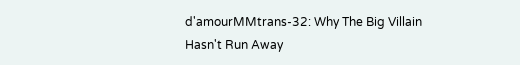d'amourMMtrans-32: Why The Big Villain Hasn't Run Away